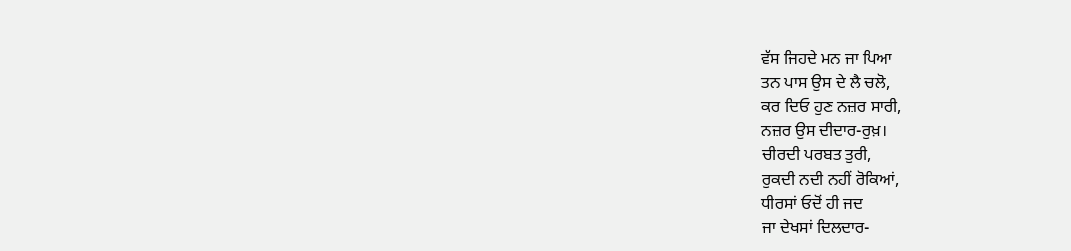ਵੱਸ ਜਿਹਦੇ ਮਨ ਜਾ ਪਿਆ
ਤਨ ਪਾਸ ਉਸ ਦੇ ਲੈ ਚਲੋ,
ਕਰ ਦਿਓ ਹੁਣ ਨਜ਼ਰ ਸਾਰੀ,
ਨਜ਼ਰ ਉਸ ਦੀਦਾਰ-ਰੁਖ਼।
ਚੀਰਦੀ ਪਰਬਤ ਤੁਰੀ,
ਰੁਕਦੀ ਨਦੀ ਨਹੀਂ ਰੋਕਿਆਂ,
ਧੀਰਸਾਂ ਓਦੋਂ ਹੀ ਜਦ
ਜਾ ਦੇਖਸਾਂ ਦਿਲਦਾਰ-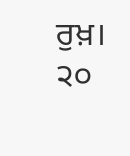ਰੁਖ਼। ੨੦